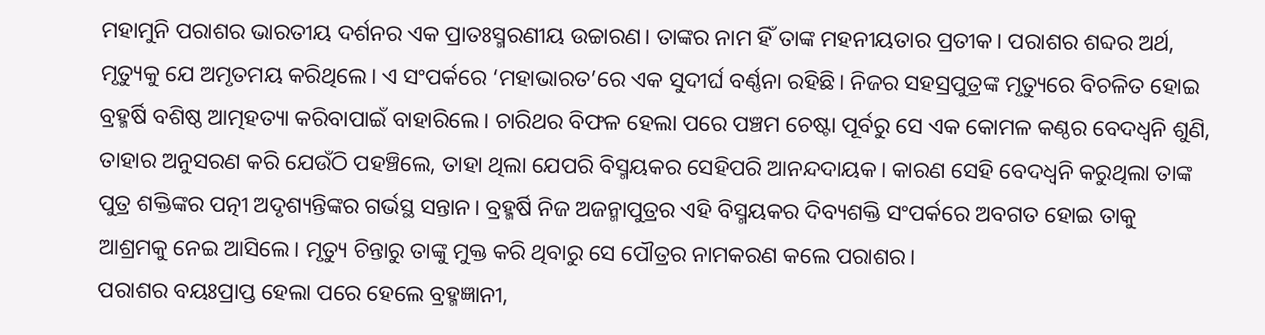ମହାମୁନି ପରାଶର ଭାରତୀୟ ଦର୍ଶନର ଏକ ପ୍ରାତଃସ୍ମରଣୀୟ ଉଚ୍ଚାରଣ। ତାଙ୍କର ନାମ ହିଁ ତାଙ୍କ ମହନୀୟତାର ପ୍ରତୀକ। ପରାଶର ଶବ୍ଦର ଅର୍ଥ, ମୃତ୍ୟୁକୁ ଯେ ଅମୃତମୟ କରିଥିଲେ। ଏ ସଂପର୍କରେ ‘ମହାଭାରତ’ରେ ଏକ ସୁଦୀର୍ଘ ବର୍ଣ୍ଣନା ରହିଛି। ନିଜର ସହସ୍ରପୁତ୍ରଙ୍କ ମୃତ୍ୟୁରେ ବିଚଳିତ ହୋଇ ବ୍ରହ୍ମର୍ଷି ବଶିଷ୍ଠ ଆତ୍ମହତ୍ୟା କରିବାପାଇଁ ବାହାରିଲେ। ଚାରିଥର ବିଫଳ ହେଲା ପରେ ପଞ୍ଚମ ଚେଷ୍ଟା ପୂର୍ବରୁ ସେ ଏକ କୋମଳ କଣ୍ଠର ବେଦଧ୍ୱନି ଶୁଣି, ତାହାର ଅନୁସରଣ କରି ଯେଉଁଠି ପହଞ୍ଚିଲେ, ତାହା ଥିଲା ଯେପରି ବିସ୍ମୟକର ସେହିପରି ଆନନ୍ଦଦାୟକ। କାରଣ ସେହି ବେଦଧ୍ୱନି କରୁଥିଲା ତାଙ୍କ ପୁତ୍ର ଶକ୍ତିଙ୍କର ପତ୍ନୀ ଅଦୃଶ୍ୟନ୍ତିଙ୍କର ଗର୍ଭସ୍ଥ ସନ୍ତାନ। ବ୍ରହ୍ମର୍ଷି ନିଜ ଅଜନ୍ମାପୁତ୍ରର ଏହି ବିସ୍ମୟକର ଦିବ୍ୟଶକ୍ତି ସଂପର୍କରେ ଅବଗତ ହୋଇ ତାକୁ ଆଶ୍ରମକୁ ନେଇ ଆସିଲେ। ମୃତ୍ୟୁ ଚିନ୍ତାରୁ ତାଙ୍କୁ ମୁକ୍ତ କରି ଥିବାରୁ ସେ ପୌତ୍ରର ନାମକରଣ କଲେ ପରାଶର।
ପରାଶର ବୟଃପ୍ରାପ୍ତ ହେଲା ପରେ ହେଲେ ବ୍ରହ୍ମଜ୍ଞାନୀ,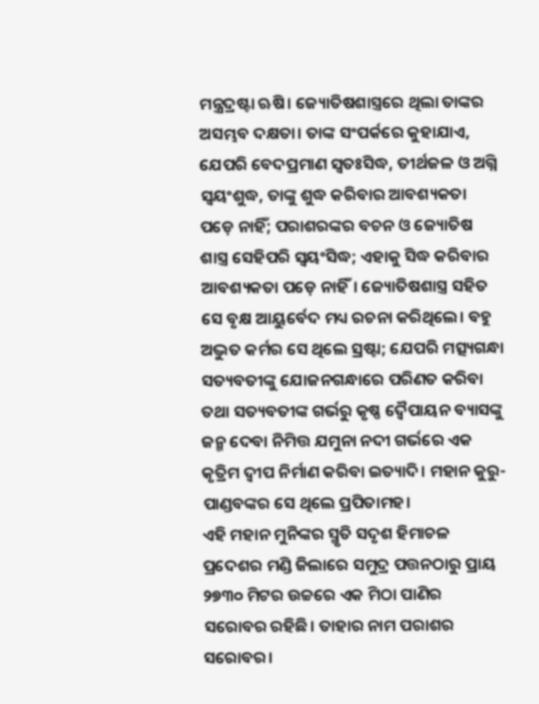ମନ୍ତ୍ରଦ୍ରଷ୍ଟା ଋଷି। ଜ୍ୟୋତିଷଶାସ୍ତ୍ରରେ ଥିଲା ତାଙ୍କର ଅସମ୍ଭବ ଦକ୍ଷତା। ତାଙ୍କ ସଂପର୍କରେ କୁହାଯାଏ, ଯେପରି ବେଦପ୍ରମାଣ ସ୍ୱତଃସିଦ୍ଧ, ତୀର୍ଥଜଳ ଓ ଅଗ୍ନି ସ୍ୱୟଂଶୁଦ୍ଧ, ତାଙ୍କୁ ଶୁଦ୍ଧ କରିବାର ଆବଶ୍ୟକତା ପଡ଼େ ନାହିଁ; ପରାଶରଙ୍କର ବଚନ ଓ ଜ୍ୟୋତିଷ ଶାସ୍ତ୍ର ସେହିପରି ସ୍ୱୟଂସିଦ୍ଧ; ଏହାକୁ ସିଦ୍ଧ କରିବାର ଆବଶ୍ୟକତା ପଡ଼େ ନାହିଁ। ଜ୍ୟୋତିଷଶାସ୍ତ୍ର ସହିତ ସେ ବୃକ୍ଷ ଆୟୁର୍ବେଦ ମଧ୍ୟ ରଚନା କରିଥିଲେ। ବହୁ ଅଦ୍ଭୁତ କର୍ମର ସେ ଥିଲେ ସ୍ରଷ୍ଟା; ଯେପରି ମତ୍ସ୍ୟଗନ୍ଧା ସତ୍ୟବତୀଙ୍କୁ ଯୋଜନଗନ୍ଧାରେ ପରିଣତ କରିବା ତଥା ସତ୍ୟବତୀଙ୍କ ଗର୍ଭରୁ କୃଷ୍ଣ ଦ୍ୱୈପାୟନ ବ୍ୟାସଙ୍କୁ ଜନ୍ମ ଦେବା ନିମିତ୍ତ ଯମୁନା ନଦୀ ଗର୍ଭରେ ଏକ କୃତ୍ରିମ ଦ୍ୱୀପ ନିର୍ମାଣ କରିବା ଇତ୍ୟାଦି। ମହାନ କୁରୁ-ପାଣ୍ଡବଙ୍କର ସେ ଥିଲେ ପ୍ରପିତାମହ।
ଏହି ମହାନ ମୁନିଙ୍କର ସ୍ମୃତି ସଦୃଶ ହିମାଚଳ ପ୍ରଦେଶର ମଣ୍ଡି ଜିଲାରେ ସମୁଦ୍ର ପତ୍ତନଠାରୁ ପ୍ରାୟ ୨୭୩୦ ମିଟର ଉଚ୍ଚରେ ଏକ ମିଠା ପାଣିର ସରୋବର ରହିଛି। ତାହାର ନାମ ପରାଶର ସରୋବର।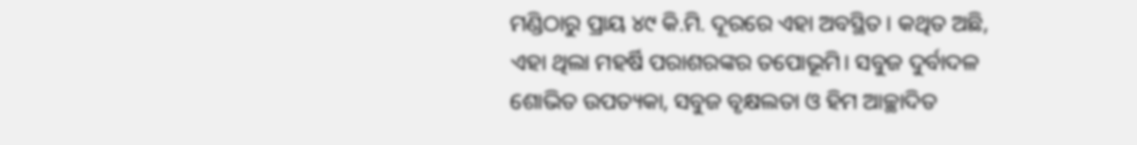ମଣ୍ଡିଠାରୁ ପ୍ରାୟ ୪୯ କି.ମି. ଦୂରରେ ଏହା ଅବସ୍ଥିତ। କଥିତ ଅଛି, ଏହା ଥିଲା ମହର୍ଷି ପରାଶରଙ୍କର ତପୋଭୂମି। ସବୁଜ ଦୁର୍ବାଦଳ ଶୋଭିତ ଉପତ୍ୟକା, ସବୁଜ ବୃକ୍ଷଲତା ଓ ହିମ ଆଚ୍ଛାଦିତ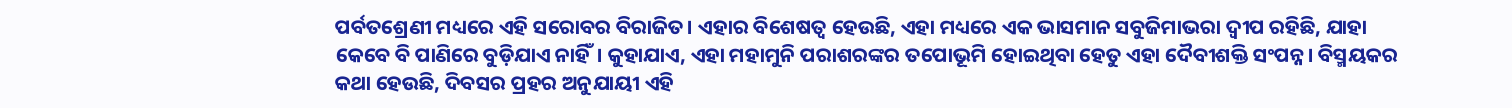ପର୍ବତଶ୍ରେଣୀ ମଧ୍ୟରେ ଏହି ସରୋବର ବିରାଜିତ। ଏହାର ବିଶେଷତ୍ୱ ହେଉଛି, ଏହା ମଧ୍ୟରେ ଏକ ଭାସମାନ ସବୁଜିମାଭରା ଦ୍ୱୀପ ରହିଛି, ଯାହା କେବେ ବି ପାଣିରେ ବୁଡ଼ିଯାଏ ନାହିଁ। କୁହାଯାଏ, ଏହା ମହାମୁନି ପରାଶରଙ୍କର ତପୋଭୂମି ହୋଇଥିବା ହେତୁ ଏହା ଦୈବୀଶକ୍ତି ସଂପନ୍ନ। ବିସ୍ମୟକର କଥା ହେଉଛି, ଦିବସର ପ୍ରହର ଅନୁଯାୟୀ ଏହି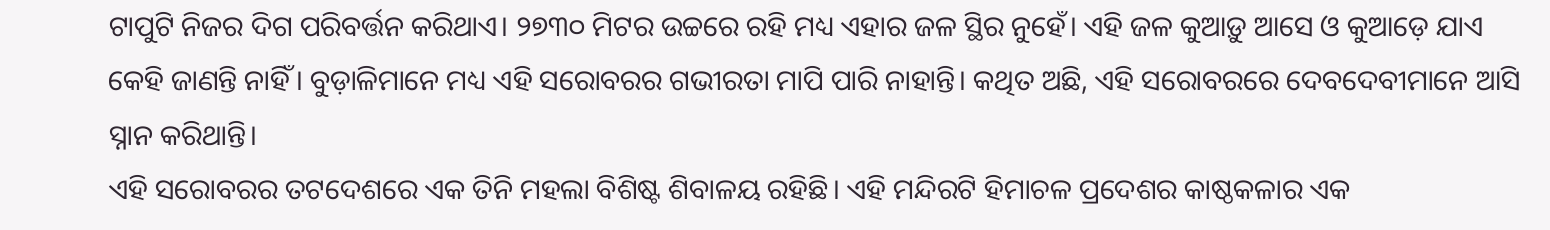ଟାପୁଟି ନିଜର ଦିଗ ପରିବର୍ତ୍ତନ କରିଥାଏ। ୨୭୩୦ ମିଟର ଉଚ୍ଚରେ ରହି ମଧ୍ୟ ଏହାର ଜଳ ସ୍ଥିର ନୁହେଁ। ଏହି ଜଳ କୁଆଡ଼ୁ ଆସେ ଓ କୁଆଡ଼େ ଯାଏ କେହି ଜାଣନ୍ତି ନାହିଁ। ବୁଡ଼ାଳିମାନେ ମଧ୍ୟ ଏହି ସରୋବରର ଗଭୀରତା ମାପି ପାରି ନାହାନ୍ତି। କଥିତ ଅଛି, ଏହି ସରୋବରରେ ଦେବଦେବୀମାନେ ଆସି ସ୍ନାନ କରିଥାନ୍ତି।
ଏହି ସରୋବରର ତଟଦେଶରେ ଏକ ତିନି ମହଲା ବିଶିଷ୍ଟ ଶିବାଳୟ ରହିଛି। ଏହି ମନ୍ଦିରଟି ହିମାଚଳ ପ୍ରଦେଶର କାଷ୍ଠକଳାର ଏକ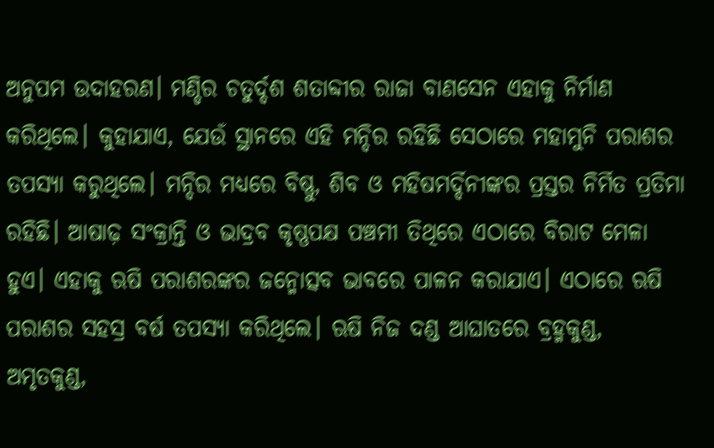ଅନୁପମ ଉଦାହରଣ। ମଣ୍ଡିର ଚତୁର୍ଦ୍ଦଶ ଶତାବ୍ଦୀର ରାଜା ବାଣସେନ ଏହାକୁ ନିର୍ମାଣ କରିଥିଲେ। କୁହାଯାଏ, ଯେଉଁ ସ୍ଥାନରେ ଏହି ମନ୍ଦିର ରହିଛି ସେଠାରେ ମହାମୁନି ପରାଶର ତପସ୍ୟା କରୁଥିଲେ। ମନ୍ଦିର ମଧ୍ୟରେ ବିଷ୍ଣୁ, ଶିବ ଓ ମହିଷମର୍ଦ୍ଦିନୀଙ୍କର ପ୍ରସ୍ତର ନିର୍ମିତ ପ୍ରତିମା ରହିଛି। ଆଷାଢ଼ ସଂକ୍ରାନ୍ତି ଓ ଭାଦ୍ରବ କୃଷ୍ଣପକ୍ଷ ପଞ୍ଚମୀ ତିଥିରେ ଏଠାରେ ବିରାଟ ମେଳା ହୁଏ। ଏହାକୁ ଋଷି ପରାଶରଙ୍କର ଜନ୍ମୋତ୍ସବ ଭାବରେ ପାଳନ କରାଯାଏ। ଏଠାରେ ଋଷି ପରାଶର ସହସ୍ର ବର୍ଷ ତପସ୍ୟା କରିଥିଲେ। ଋଷି ନିଜ ଦଣ୍ଡ ଆଘାତରେ ବ୍ରହ୍ମକୁଣ୍ଡ, ଅମୃତକୁଣ୍ଡ,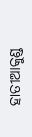ହାତୀଆକୁଣ୍ଡ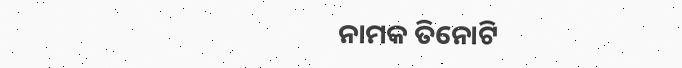ନାମକ ତିନୋଟି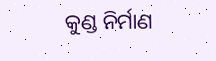କୁଣ୍ଡ ନିର୍ମାଣ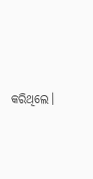କରିଥିଲେ।